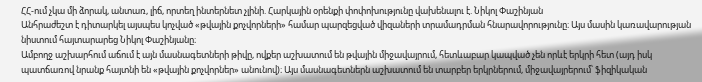ՀՀ-ում չկա մի ձորակ, անտառ, լիճ, որտեղ ինտերնետ չլինի. Հարկային օրենքի փոփոխությունը վախենալու է. Նիկոլ Փաշինյան
Անհրաժեշտ է դիտարկել այսպես կոչված «թվային քոչվորների» համար պարզեցված վիզաների տրամադրման հնարավորությունը։ Այս մասին կառավարության նիստում հայտարարեց Նիկոլ Փաշինյանը։
Ամբողջ աշխարհում աճում է այն մասնագետների թիվը, ովքեր աշխատում են թվային միջավայրում, հետևաբար կապված չեն որևէ երկրի հետ (այդ իսկ պատճառով նրանք հայտնի են «թվային քոչվորներ» անունով)։ Այս մասնագետներն աշխատում են տարբեր երկրներում, միջավայրերում՝ ֆիզիկական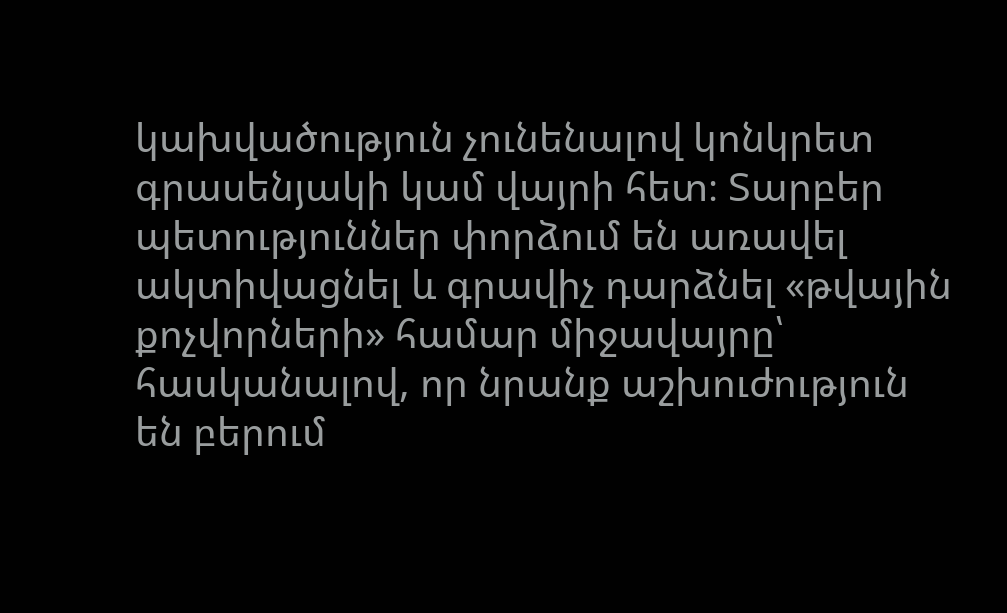կախվածություն չունենալով կոնկրետ գրասենյակի կամ վայրի հետ։ Տարբեր պետություններ փորձում են առավել ակտիվացնել և գրավիչ դարձնել «թվային քոչվորների» համար միջավայրը՝ հասկանալով, որ նրանք աշխուժություն են բերում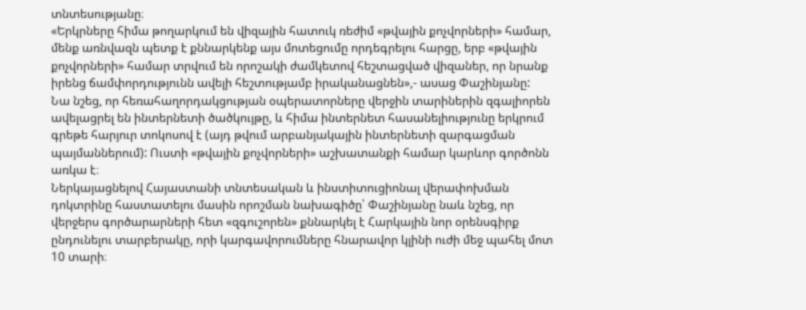տնտեսությանը։
«Երկրները հիմա թողարկում են վիզային հատուկ ռեժիմ «թվային քոչվորների» համար, մենք առնվազն պետք է քննարկենք այս մոտեցումը որդեգրելու հարցը, երբ «թվային քոչվորների» համար տրվում են որոշակի ժամկետով հեշտացված վիզաներ, որ նրանք իրենց ճամփորդությունն ավելի հեշտությամբ իրականացնեն»,- ասաց Փաշինյանը:
Նա նշեց, որ հեռահաղորդակցության օպերատորները վերջին տարիներին զգալիորեն ավելացրել են ինտերնետի ծածկույթը, և հիմա ինտերնետ հասանելիությունը երկրում գրեթե հարյուր տոկոսով է (այդ թվում արբանյակային ինտերնետի զարգացման պայմաններում): Ուստի «թվային քոչվորների» աշխատանքի համար կարևոր գործոնն առկա է։
Ներկայացնելով Հայաստանի տնտեսական և ինստիտուցիոնալ վերափոխման դոկտրինը հաստատելու մասին որոշման նախագիծը՝ Փաշինյանը նաև նշեց, որ վերջերս գործարարների հետ «զգուշորեն» քննարկել է Հարկային նոր օրենսգիրք ընդունելու տարբերակը, որի կարգավորումները հնարավոր կլինի ուժի մեջ պահել մոտ 10 տարի։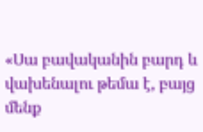«Սա բավականին բարդ և վախենալու թեմա է, բայց մենք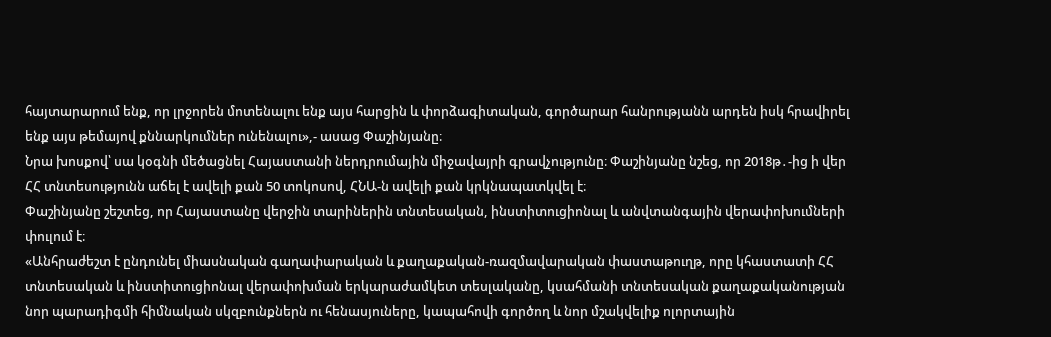հայտարարում ենք, որ լրջորեն մոտենալու ենք այս հարցին և փորձագիտական, գործարար հանրությանն արդեն իսկ հրավիրել ենք այս թեմայով քննարկումներ ունենալու»,- ասաց Փաշինյանը։
Նրա խոսքով՝ սա կօգնի մեծացնել Հայաստանի ներդրումային միջավայրի գրավչությունը։ Փաշինյանը նշեց, որ 2018թ․-ից ի վեր ՀՀ տնտեսությունն աճել է ավելի քան 50 տոկոսով, ՀՆԱ-ն ավելի քան կրկնապատկվել է։
Փաշինյանը շեշտեց, որ Հայաստանը վերջին տարիներին տնտեսական, ինստիտուցիոնալ և անվտանգային վերափոխումների փուլում է։
«Անհրաժեշտ է ընդունել միասնական գաղափարական և քաղաքական-ռազմավարական փաստաթուղթ, որը կհաստատի ՀՀ տնտեսական և ինստիտուցիոնալ վերափոխման երկարաժամկետ տեսլականը, կսահմանի տնտեսական քաղաքականության նոր պարադիգմի հիմնական սկզբունքներն ու հենասյուները, կապահովի գործող և նոր մշակվելիք ոլորտային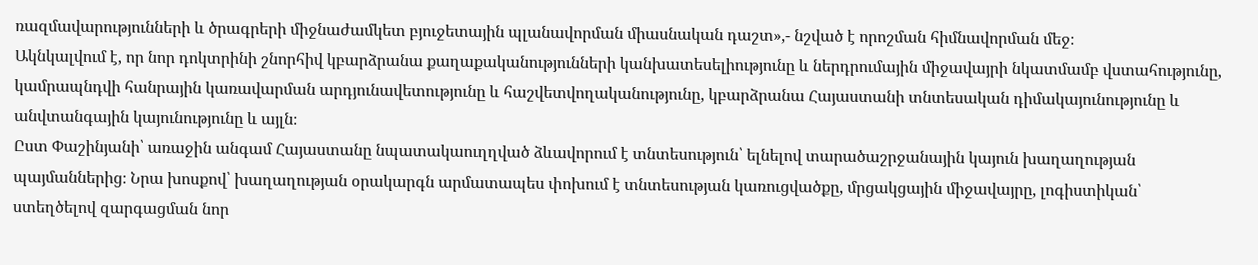ռազմավարությունների և ծրագրերի միջնաժամկետ բյուջետային պլանավորման միասնական դաշտ»,- նշված է որոշման հիմնավորման մեջ։
Ակնկալվում է, որ նոր դոկտրինի շնորհիվ կբարձրանա քաղաքականությունների կանխատեսելիությունը և ներդրումային միջավայրի նկատմամբ վստահությունը, կամրապնդվի հանրային կառավարման արդյունավետությունը և հաշվետվողականությունը, կբարձրանա Հայաստանի տնտեսական դիմակայունությունը և անվտանգային կայունությունը և այլն։
Ըստ Փաշինյանի՝ առաջին անգամ Հայաստանը նպատակաուղղված ձևավորում է տնտեսություն՝ ելնելով տարածաշրջանային կայուն խաղաղության պայմաններից։ Նրա խոսքով՝ խաղաղության օրակարգն արմատապես փոխում է տնտեսության կառուցվածքը, մրցակցային միջավայրը, լոգիստիկան՝ ստեղծելով զարգացման նոր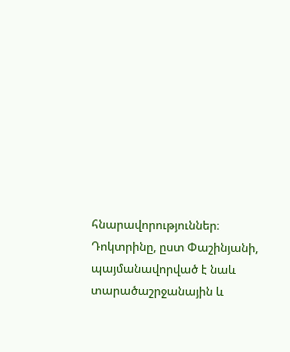հնարավորություններ։ Դոկտրինը, ըստ Փաշինյանի, պայմանավորված է նաև տարածաշրջանային և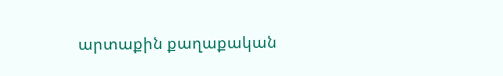արտաքին քաղաքական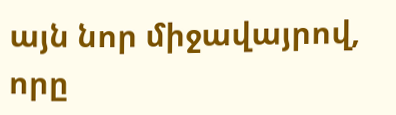այն նոր միջավայրով, որը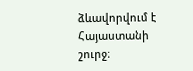ձևավորվում է Հայաստանի շուրջ։